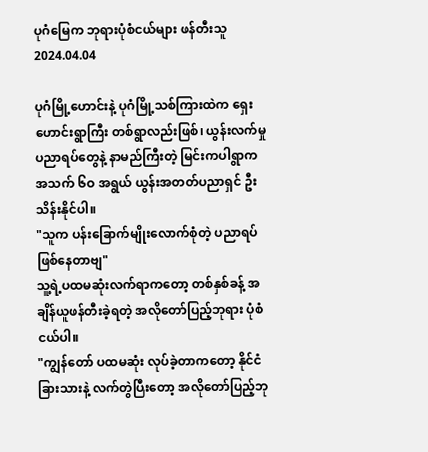ပုဂံမြေက ဘုရားပုံစံငယ်များ ဖန်တီးသူ
2024.04.04

ပုဂံမြို့ဟောင်းနဲ့ ပုဂံမြို့သစ်ကြားထဲက ရှေးဟောင်းရွာကြီး တစ်ရွာလည်းဖြစ်၊ ယွန်းလက်မှုပညာရပ်တွေနဲ့ နာမည်ကြီးတဲ့ မြင်းကပါရွာက အသက် ၆ဝ အရွယ် ယွန်းအတတ်ပညာရှင် ဦးသိန်းနိုင်ပါ။
"သူက ပန်းခြောက်မျိုးလောက်စုံတဲ့ ပညာရပ်ဖြစ်နေတာဗျ"
သူ့ရဲ့ပထမဆုံးလက်ရာကတော့ တစ်နှစ်ခန့် အချိန်ယူဖန်တီးခဲ့ရတဲ့ အလိုတော်ပြည့်ဘုရား ပုံစံငယ်ပါ။
"ကျွန်တော် ပထမဆုံး လုပ်ခဲ့တာကတော့ နိုင်ငံခြားသားနဲ့ လက်တွဲပြီးတော့ အလိုတော်ပြည့်ဘု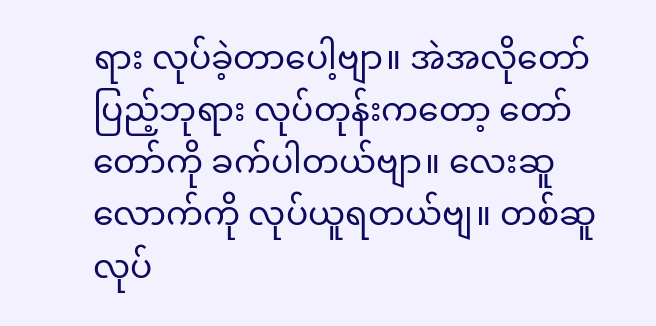ရား လုပ်ခဲ့တာပေါ့ဗျာ။ အဲအလိုတော်ပြည့်ဘုရား လုပ်တုန်းကတော့ တော်တော်ကို ခက်ပါတယ်ဗျာ။ လေးဆူလောက်ကို လုပ်ယူရတယ်ဗျ။ တစ်ဆူလုပ်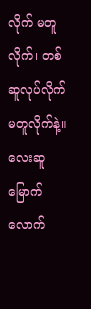လိုက် မတူလိုက်၊ တစ်ဆူလုပ်လိုက် မတူလိုက်နဲ့။ လေးဆူမြောက်လောက်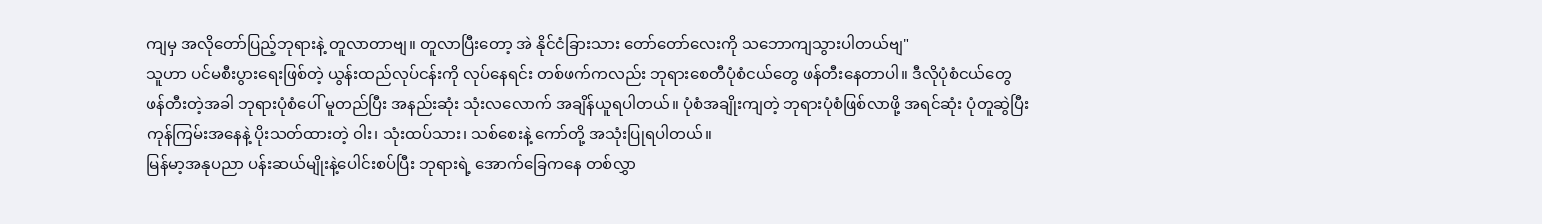ကျမှ အလိုတော်ပြည့်ဘုရားနဲ့ တူလာတာဗျ။ တူလာပြီးတော့ အဲ နိုင်ငံခြားသား တော်တော်လေးကို သဘောကျသွားပါတယ်ဗျ"
သူဟာ ပင်မစီးပွားရေးဖြစ်တဲ့ ယွန်းထည်လုပ်ငန်းကို လုပ်နေရင်း တစ်ဖက်ကလည်း ဘုရားစေတီပုံစံငယ်တွေ ဖန်တီးနေတာပါ။ ဒီလိုပုံစံငယ်တွေ ဖန်တီးတဲ့အခါ ဘုရားပုံစံပေါ် မူတည်ပြီး အနည်းဆုံး သုံးလလောက် အချိန်ယူရပါတယ်။ ပုံစံအချိုးကျတဲ့ ဘုရားပုံစံဖြစ်လာဖို့ အရင်ဆုံး ပုံတူဆွဲပြီး ကုန်ကြမ်းအနေနဲ့ ပိုးသတ်ထားတဲ့ ဝါး၊ သုံးထပ်သား၊ သစ်စေးနဲ့ ကော်တို့ အသုံးပြုရပါတယ်။
မြန်မာ့အနုပညာ ပန်းဆယ်မျိုးနဲ့ပေါင်းစပ်ပြီး ဘုရားရဲ့ အောက်ခြေကနေ တစ်လွှာ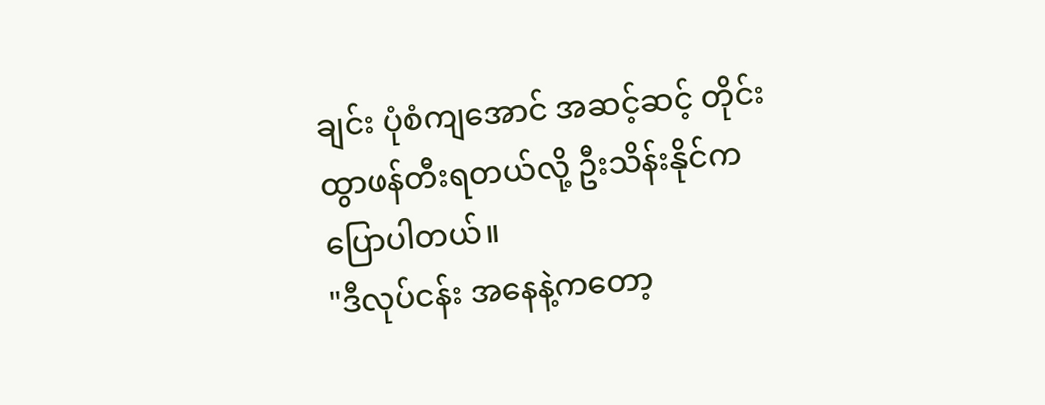ချင်း ပုံစံကျအောင် အဆင့်ဆင့် တိုင်းထွာဖန်တီးရတယ်လို့ ဦးသိန်းနိုင်က ပြောပါတယ်။
"ဒီလုပ်ငန်း အနေနဲ့ကတော့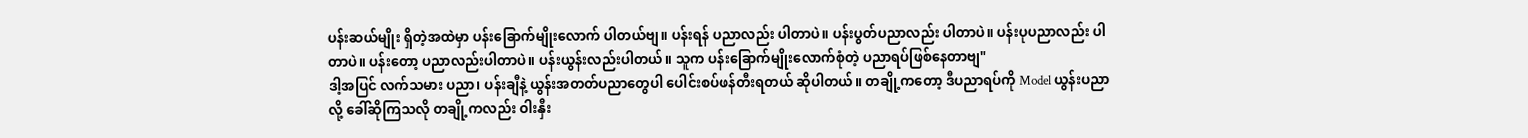ပန်းဆယ်မျိုး ရှိတဲ့အထဲမှာ ပန်းခြောက်မျိုးလောက် ပါတယ်ဗျ။ ပန်းရန် ပညာလည်း ပါတာပဲ။ ပန်းပွတ်ပညာလည်း ပါတာပဲ။ ပန်းပုပညာလည်း ပါတာပဲ။ ပန်းတော့ ပညာလည်းပါတာပဲ။ ပန်းယွန်းလည်းပါတယ်။ သူက ပန်းခြောက်မျိုးလောက်စုံတဲ့ ပညာရပ်ဖြစ်နေတာဗျ"
ဒါ့အပြင် လက်သမား ပညာ၊ ပန်းချီနဲ့ ယွန်းအတတ်ပညာတွေပါ ပေါင်းစပ်ဖန်တီးရတယ် ဆိုပါတယ်။ တချို့ကတော့ ဒီပညာရပ်ကို Model ယွန်းပညာလို့ ခေါ်ဆိုကြသလို တချို့ကလည်း ဝါးနှီး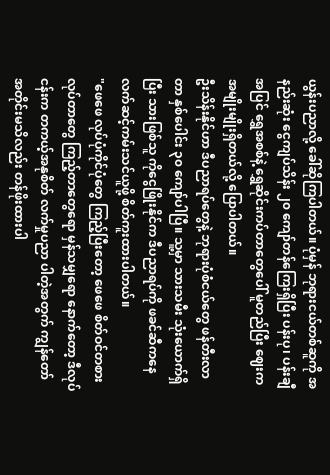ယွန်းပညာလို့ ခေါ်ဆိုကြပါတယ်။ ပုံမှန် ဘုရားငယ်တစ်ဆူကို အနည်းဆုံး ငွေကျပ်သိန်း ၂၀ ကျော်တန်ကြေးရှိပြီး ပန်းပု၊ ပန်းချီ အပြင် ရွှေအစစ်နဲ့ ရွှေဆိုင်းကပ်တာတွေပေါ် မူတည်ပြီး ဈေးကအမျိုးမျိုးရှိတယ်လို့ ပြောပါတယ်။
ဦးသိန်းနိုင်ဟာ ဒီပညာရပ်တွေနဲ့ ဘုရားပုံစံငယ်တွေ ဖန်တီးလာတာ နှစ်ပေါင်း ၃၀ ကျော်ပါပြီ။ သူ့မှာ သားသမီး သုံးယောက်ရှိပြီး သားဖြစ်သူ ကိုငွေဖြိုးနိုင်က ဒီပညာရပ်ကို ဖခင်ဆီကနေ လက်ဆင့်ကမ်းသင်ယူဖို့ စိတ်ကူးထားပါတယ်။
"ဖေဖေ လုပ်ပုံကိုင်ပုံတွေ ကြည့်ပြီးတော့ ဖေဖေ စိတ်ဝင်တစားလုပ်တာတွေ ကြည့်တာတွေရော မှန်သမျှရော နောက်တော့ ဒီလုပ်ငန်းက တကယ့်အနုစိတ် လက်မှုပညာ ပါတဲ့အတွက် ကျွန်တော် အတိုင်းမသိလည်း တန်ဖိုးထားပါ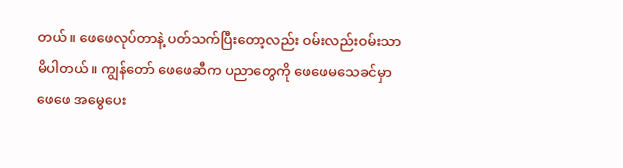တယ်။ ဖေဖေလုပ်တာနဲ့ ပတ်သက်ပြီးတော့လည်း ဝမ်းလည်းဝမ်းသာမိပါတယ်။ ကျွန်တော် ဖေဖေဆီက ပညာတွေကို ဖေဖေမသေခင်မှာ ဖေဖေ အမွေပေး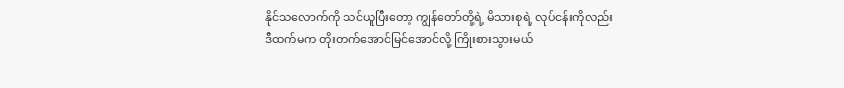နိုင်သလောက်ကို သင်ယူပြီးတော့ ကျွန်တော်တို့ရဲ့ မိသားစုရဲ့ လုပ်ငန်းကိုလည်း ဒီထက်မက တိုးတက်အောင်မြင်အောင်လို့ ကြိုးစားသွားမယ်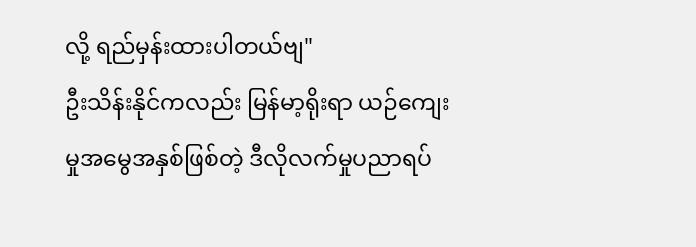လို့ ရည်မှန်းထားပါတယ်ဗျ"
ဦးသိန်းနိုင်ကလည်း မြန်မာ့ရိုးရာ ယဉ်ကျေးမှုအမွေအနှစ်ဖြစ်တဲ့ ဒီလိုလက်မှုပညာရပ်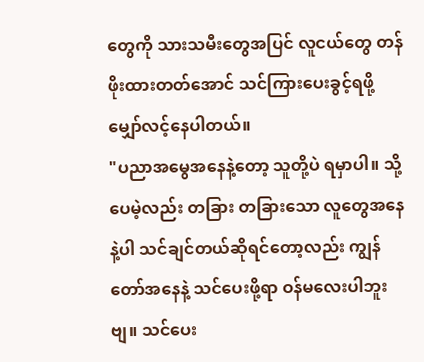တွေကို သားသမီးတွေအပြင် လူငယ်တွေ တန်ဖိုးထားတတ်အောင် သင်ကြားပေးခွင့်ရဖို့ မျှော်လင့်နေပါတယ်။
"ပညာအမွေအနေနဲ့တော့ သူတို့ပဲ ရမှာပါ။ သို့ပေမဲ့လည်း တခြား တခြားသော လူတွေအနေနဲ့ပါ သင်ချင်တယ်ဆိုရင်တော့လည်း ကျွန်တော်အနေနဲ့ သင်ပေးဖို့ရာ ဝန်မလေးပါဘူးဗျ။ သင်ပေး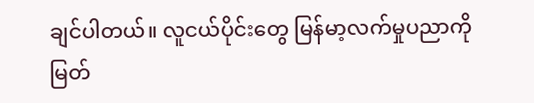ချင်ပါတယ်။ လူငယ်ပိုင်းတွေ မြန်မာ့လက်မှုပညာကို မြတ်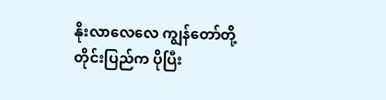နိုးလာလေလေ ကျွန်တော်တို့ တိုင်းပြည်က ပိုပြီး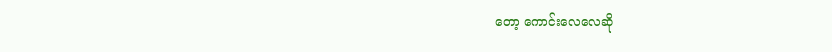တော့ ကောင်းလေလေဆို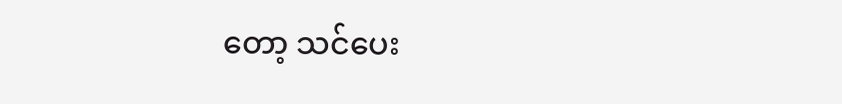တော့ သင်ပေး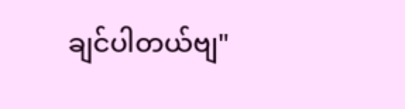ချင်ပါတယ်ဗျ"